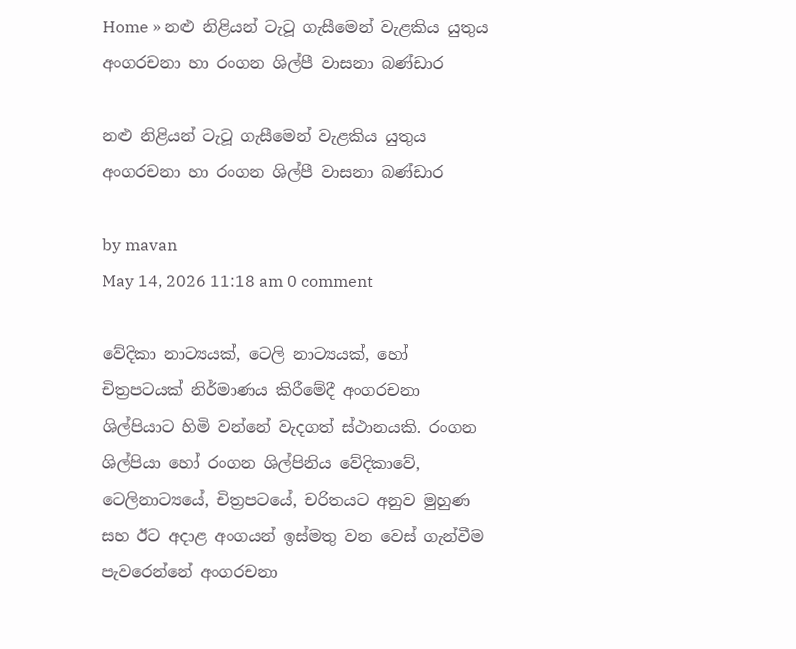Home » නළු නිළියන් ටැටූ ගැසීමෙන් වැළකිය යුතුය අංගරචනා හා රංගන ශිල්පී වාසනා බණ්ඩාර

නළු නිළියන් ටැටූ ගැසීමෙන් වැළකිය යුතුය අංගරචනා හා රංගන ශිල්පී වාසනා බණ්ඩාර

by mavan
May 14, 2026 11:18 am 0 comment

වේදිකා නාට්‍යයක්, ටෙලි නාට්‍යයක්, හෝ චිත්‍රපටයක් නිර්මාණය කිරීමේදී අංගරචනා ශිල්පියාට හිමි වන්නේ වැදගත් ස්ථානයකි. රංගන ශිල්පියා හෝ රංගන ශිල්පිනිය වේදිකාවේ, ටෙලිනාට්‍යයේ, චිත්‍රපටයේ, චරිතයට අනුව මුහුණ සහ ඊට අදාළ අංගයන් ඉස්මතු වන වෙස් ගැන්වීම පැවරෙන්නේ අංගරචනා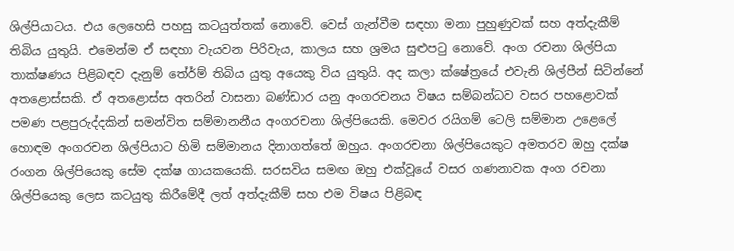ශිල්පියාටය. එය ලෙහෙසි පහසු කටයුත්තක් නොවේ. වෙස් ගැන්වීම සඳහා මනා පුහුණුවක් සහ අත්දැකීම් තිබිය යුතුයි. එමෙන්ම ඒ සඳහා වැයවන පිරිවැය, කාලය සහ ශ්‍රමය සුළුපටු නොවේ. අංග රචනා ශිල්පියා තාක්ෂණය පිළිබඳව දැනුම් තේර්ම් තිබිය යුතු අයෙකු විය යුතුයි. අද කලා ක්ෂේත්‍රයේ එවැනි ශිල්පීන් සිටින්නේ අතළොස්සකි. ඒ අතළොස්ස අතරින් වාසනා බණ්ඩාර යනු අංගරචනය විෂය සම්බන්ධව වසර පහළොවක් පමණ පළපුරුද්දකින් සමන්විත සම්මානනීය අංගරචනා ශිල්පියෙකි. මෙවර රයිගම් ටෙලි සම්මාන උළෙලේ හොඳම අංගරචන ශිල්පියාට හිමි සම්මානය දිනාගත්තේ ඔහුය. අංගරචනා ශිල්පියෙකුට අමතරව ඔහු දක්ෂ රංගන ශිල්පියෙකු සේම දක්ෂ ගායකයෙකි. සරසවිය සමඟ ඔහු එක්වූයේ වසර ගණනාවක අංග රචනා ශිල්පියෙකු ලෙස කටයුතු කිරීමේදී ලත් අත්දැකීම් සහ එම විෂය පිළිබඳ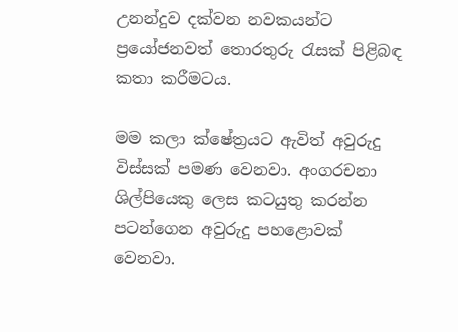උනන්දුව දක්වන නවකයන්ට ප්‍රයෝජනවත් තොරතුරු රැසක් පිළිබඳ කතා කරීමටය.

මම කලා ක්ෂේත්‍රයට ඇවිත් අවුරුදු විස්සක් පමණ වෙනවා. අංගරචනා ශිල්පියෙකු ලෙස කටයුතු කරන්න පටන්ගෙන අවුරුදු පහළොවක් වෙනවා.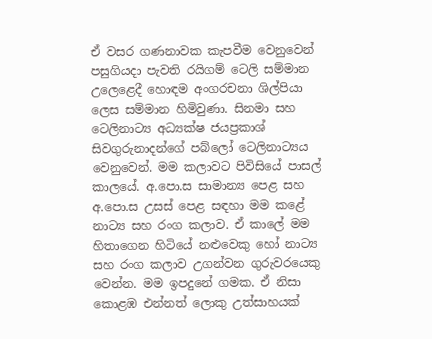ඒ වසර ගණනාවක කැපවීම වෙනුවෙන් පසුගියදා පැවති රයිගම් ටෙලි සම්මාන උලෙළෙදී හොඳම අංගරචනා ශිල්පියා ලෙස සම්මාන හිමිවුණා. සිනමා සහ ටෙලිනාට්‍ය අධ්‍යක්ෂ ජයප්‍රකාශ් සිවගුරුනාදන්ගේ පබ්ලෝ ටෙලිනාට්‍යය වෙනුවෙන්. මම කලාවට පිවිසියේ පාසල් කාලයේ. අ.පො.ස සාමාන්‍ය පෙළ සහ අ.පො.ස උසස් පෙළ සඳහා මම කළේ නාට්‍ය සහ රංග කලාව. ඒ කාලේ මම හිතාගෙන හිටියේ නළුවෙකු හෝ නාට්‍ය සහ රංග කලාව උගන්වන ගුරුවරයෙකු වෙන්න. මම ඉපදුනේ ගමක. ඒ නිසා කොළඹ එන්නත් ලොකු උත්සාහයක්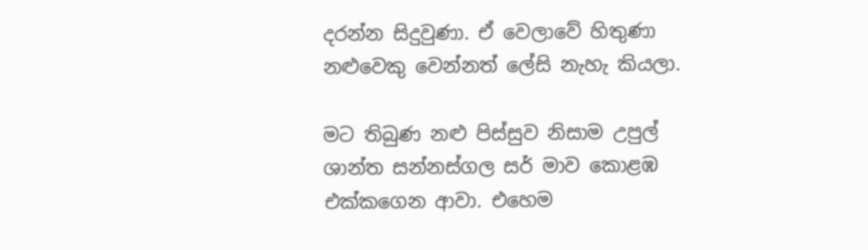දරන්න සිදුවුණා. ඒ වෙලාවේ හිතුණා නළුවෙකු වෙන්නත් ලේසි නැහැ කියලා.

මට තිබුණ නළු පිස්සුව නිසාම උපුල් ශාන්ත සන්නස්ගල සර් මාව කොළඹ එක්කගෙන ආවා. එහෙම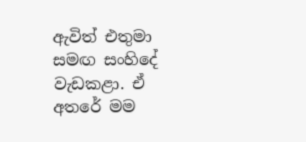ඇවිත් එතුමා සමඟ සංහිදේ වැඩකළා. ඒ අතරේ මම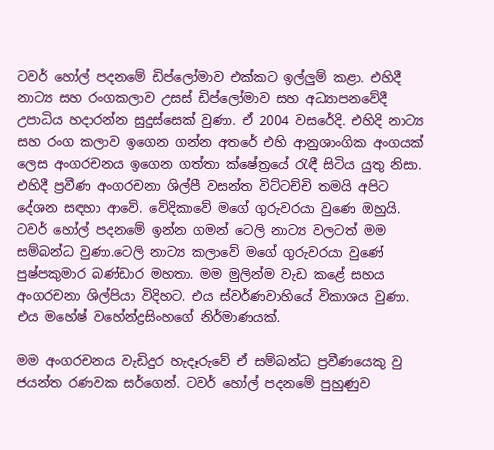ටවර් හෝල් පදනමේ ඩිප්ලෝමාව එක්කට ඉල්ලුම් කළා. එහිදී නාට්‍ය සහ රංගකලාව උසස් ඩිප්ලෝමාව සහ අධ්‍යාපනවේදී උපාධිය හදාරන්න සුදුස්සෙක් වුණා. ඒ 2004 වසරේදි. එහිදි නාට්‍ය සහ රංග කලාව ඉගෙන ගන්න අතරේ එහි ආනුශාංගික අංගයක් ලෙස අංගරචනය ඉගෙන ගත්තා ක්ෂේත්‍රයේ රැඳී සිටිය යුතු නිසා. එහිදී ප්‍රවීණ අංගරචනා ශිල්පී වසන්ත විට්ටච්චි තමයි අපිට දේශන සඳහා ආවේ. වේදිකාවේ මගේ ගුරුවරයා වුණෙ ඔහුයි. ටවර් හෝල් පදනමේ ඉන්න ගමන් ටෙලි නාට්‍ය වලටත් මම සම්බන්ධ වුණා.ටෙලි නාට්‍ය කලාවේ මගේ ගුරුවරයා වුණේ පුෂ්පකුමාර බණ්ඩාර මහතා. මම මුලින්ම වැඩ කළේ සහය අංගරචනා ශිල්පියා විදිහට. එය ස්වර්ණවාහියේ විකාශය වුණා. එය මහේෂ් වහේන්ද්‍රසිංහගේ නිර්මාණයක්.

මම අංගරචනය වැඩිදුර හැදෑරුවේ ඒ සම්බන්ධ ප්‍රවීණයෙකු වු ජයන්ත රණවක සර්ගෙන්. ටවර් හෝල් පදනමේ පුහුණුව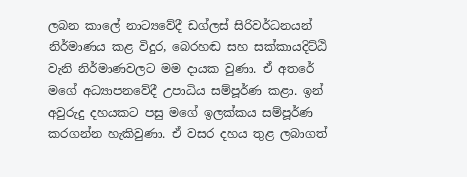ලබන කාලේ නාට්‍යවේදී ඩග්ලස් සිරිවර්ධනයන් නිර්මාණය කළ විදුර, බෙරහඬ සහ සක්කායදිට්ඨි වැනි නිර්මාණවලට මම දායක වුණා. ඒ අතරේ මගේ අධ්‍යාපනවේදී උපාධිය සම්පූර්ණ කළා. ඉන් අවුරුදු දහයකට පසු මගේ ඉලක්කය සම්පූර්ණ කරගන්න හැකිවුණා. ඒ වසර දහය තුළ ලබාගත්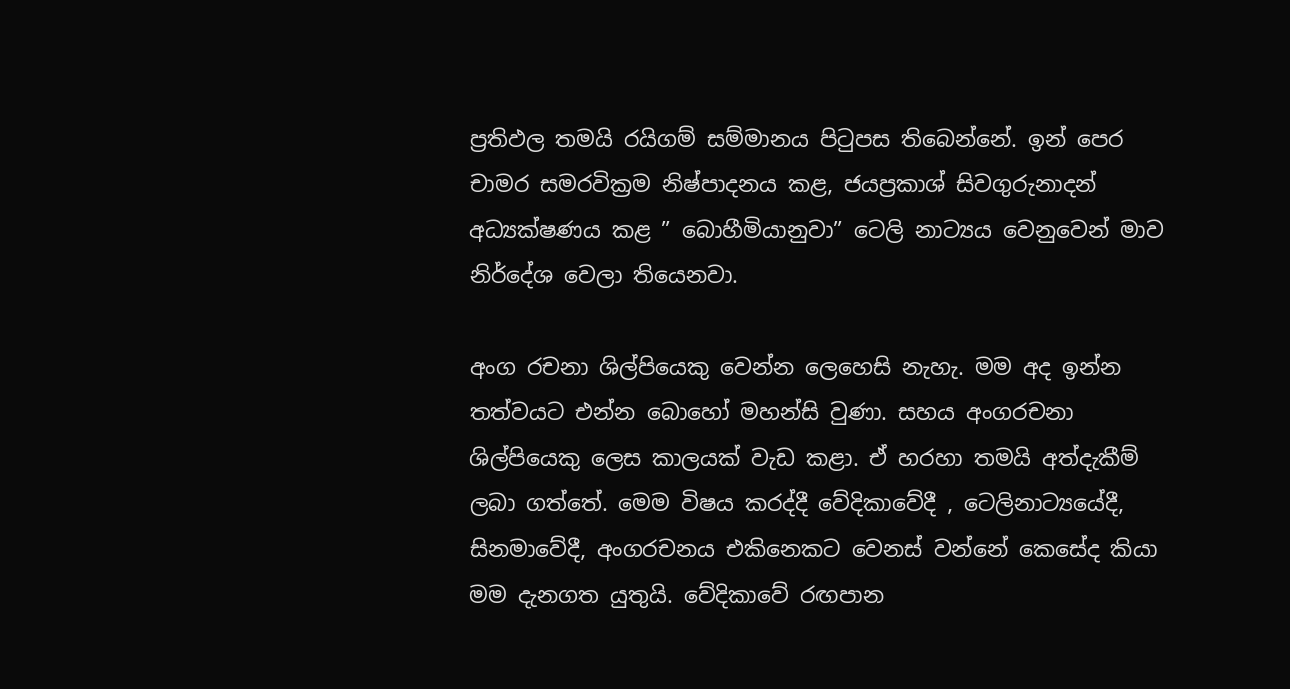ප්‍රතිඵල තමයි රයිගම් සම්මානය පිටුපස තිබෙන්නේ. ඉන් පෙර චාමර සමරවික්‍රම නිෂ්පාදනය කළ, ජයප්‍රකාශ් සිවගුරුනාදන් අධ්‍යක්ෂණය කළ ” බොහීමියානුවා” ටෙලි නාට්‍යය වෙනුවෙන් මාව නිර්දේශ වෙලා තියෙනවා.

අංග රචනා ශිල්පියෙකු වෙන්න ලෙහෙසි නැහැ. මම අද ඉන්න තත්වයට එන්න බොහෝ මහන්සි වුණා. සහය අංගරචනා ශිල්පියෙකු ලෙස කාලයක් වැඩ කළා. ඒ හරහා තමයි අත්දැකීම් ලබා ගත්තේ. මෙම විෂය කරද්දී වේදිකාවේදී , ටෙලිනාට්‍යයේදී, සිනමාවේදී, අංගරචනය එකිනෙකට වෙනස් වන්නේ කෙසේද කියා මම දැනගත යුතුයි. වේදිකාවේ රඟපාන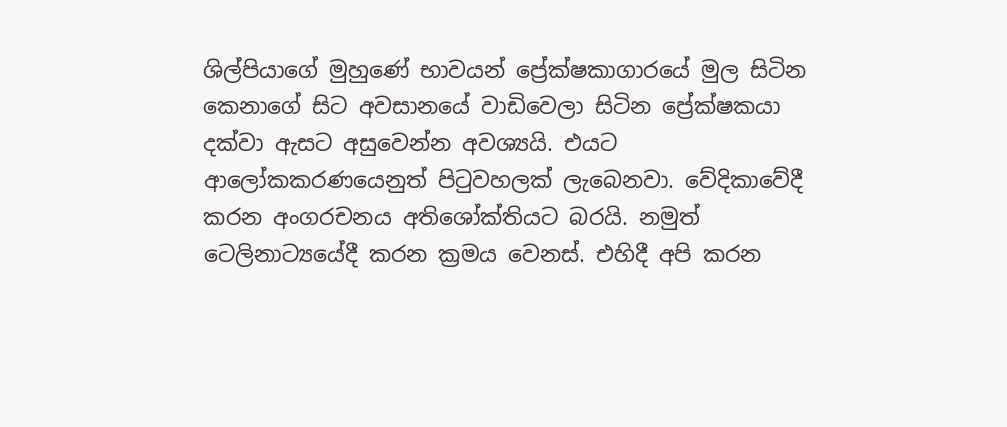ශිල්පියාගේ මුහුණේ භාවයන් ප්‍රේක්ෂකාගාරයේ මුල සිටින කෙනාගේ සිට අවසානයේ වාඩිවෙලා සිටින ප්‍රේක්ෂකයා දක්වා ඇසට අසුවෙන්න අවශ්‍යයි. එයට ආලෝකකරණයෙනුත් පිටුවහලක් ලැබෙනවා. වේදිකාවේදී කරන අංගරචනය අතිශෝක්තියට බරයි. නමුත් ටෙලිනාට්‍යයේදී කරන ක්‍රමය වෙනස්. එහිදී අපි කරන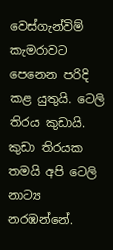වෙස්ගැන්විම් කැමරාවට පෙනෙන පරිදි කළ යුතුයි. ටෙලි තිරය කුඩායි. කුඩා තිරයක තමයි අපි ටෙලි නාට්‍ය නරඹන්නේ.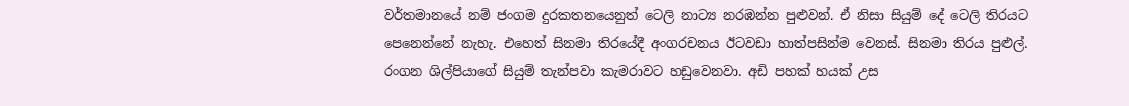වර්තමානයේ නම් ජංගම දුරකතනයෙනුත් ටෙලි නාට්‍ය නරඹන්න පුළුවන්. ඒ නිසා සියුම් දේ ටෙලි තිරයට පෙනෙන්නේ නැහැ. එහෙත් සිනමා තිරයේදී අංගරචනය ඊටවඩා හාත්පසින්ම වෙනස්. සිනමා තිරය පුළුල්. රංගන ශිල්පියාගේ සියුම් තැන්පවා කැමරාවට හඩුවෙනවා. අඩි පහක් හයක් උස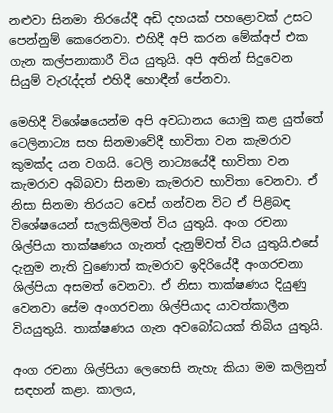නළුවා සිනමා තිරයේදී අඩි දහයක් පහළොවක් උසට පෙන්නුම් කෙරෙනවා. එහිදී අපි කරන මේක්අප් එක ගැන කල්පනාකාරී විය යුතුයි. අපි අතින් සිදුවෙන සියුම් වැරැද්දත් එහිදී හොඳීන් පේනවා.

මෙහිදී විශේෂයෙන්ම අපි අවධානය යොමු කළ යුත්තේ ටෙලිනාට්‍ය සහ සිනමාවේදී භාවිතා වන කැමරාව කුමක්ද යන වගයි. ටෙලි නාට්‍යයේදී භාවිතා වන කැමරාව අබිබවා සිනමා කැමරාව භාවිතා වෙනවා. ඒ නිසා සිනමා තිරයට වෙස් ගන්වන විට ඒ පිළිබඳ විශේෂයෙන් සැලකිලිමත් විය යුතුයි. අංග රචනා ශිල්පියා තාක්ෂණය ගැනත් දැනුම්වත් විය යුතුයි.එසේ දැනුම නැති වුණොත් කැමරාව ඉදිරියේදී අංගරචනා ශිල්පියා අසමත් වෙනවා. ඒ නිසා තාක්ෂණය දියුණු වෙනවා සේම අංගරචනා ශිල්පියාද යාවත්කාලීන වියයුතුයි. තාක්ෂණය ගැන අවබෝධයක් තිබිය යුතුයි.

අංග රචනා ශිල්පියා ලෙහෙසි නැහැ කියා මම කලිනුත් සඳහන් කළා. කාලය,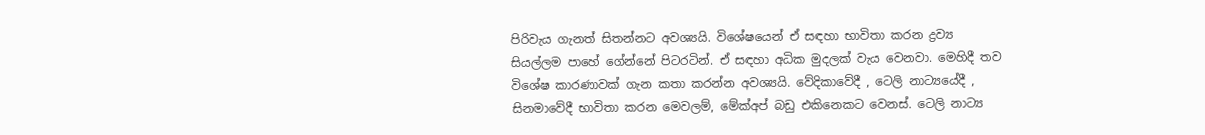පිරිවැය ගැනත් සිතන්නට අවශ්‍යයි. විශේෂයෙන් ඒ සඳහා භාවිතා කරන ද්‍රව්‍ය සියල්ලම පාහේ ගේන්නේ පිටරටින්. ඒ සඳහා අධික මුදලක් වැය වෙනවා. මෙහිදී තව විශේෂ කාරණාවක් ගැන කතා කරන්න අවශ්‍යයි. වේදිකාවේදී , ටෙලි නාට්‍යයේදී , සිනමාවේදී භාවිතා කරන මෙවලම්, මේක්අප් බඩු එකිනෙකට වෙනස්. ටෙලි නාට්‍ය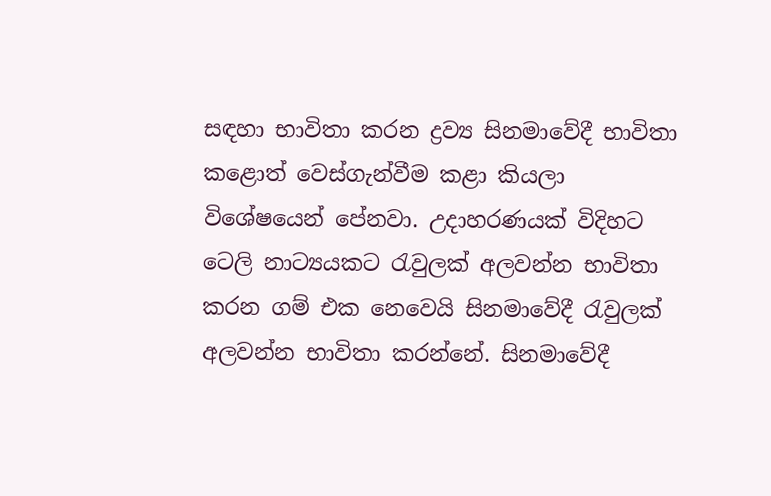සඳහා භාවිතා කරන ද්‍රව්‍ය සිනමාවේදී භාවිතා කළොත් වෙස්ගැන්වීම කළා කියලා විශේෂයෙන් පේනවා. උදාහරණයක් විදිහට ටෙලි නාට්‍යයකට රැවුලක් අලවන්න භාවිතා කරන ගම් එක නෙවෙයි සිනමාවේදී රැවුලක් අලවන්න භාවිතා කරන්නේ. සිනමාවේදී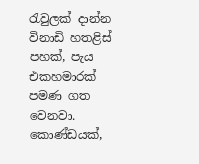රැවුලක් දාන්න විනාඩි හතළිස් පහක්, පැය එකහමාරක් පමණ ගත වෙනවා. කොණ්ඩයක්,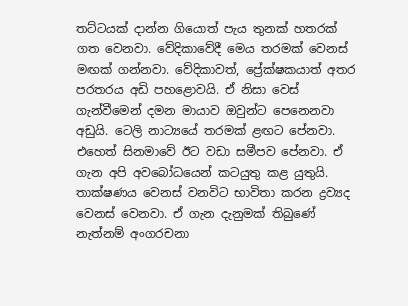තට්ටයක් දාන්න ගියොත් පැය තුනක් හතරක් ගත වෙනවා. වේදිකාවේදී මෙය තරමක් වෙනස් මඟක් ගන්නවා. වේදිකාවත්, ප්‍රේක්ෂකයාත් අතර පරතරය අඩි පහළොවයි. ඒ නිසා වෙස් ගැන්වීමෙන් දමන මායාව ඔවුන්ට පෙනෙනවා අඩුයි. ටෙලි නාට්‍යයේ තරමක් ළඟට පේනවා. එහෙත් සිනමාවේ ඊට වඩා සමීපව පේනවා. ඒ ගැන අපි අවබෝධයෙන් කටයුතු කළ යුතුයි. තාක්ෂණය වෙනස් වනවිට භාවිතා කරන ද්‍රව්‍යද වෙනස් වෙනවා. ඒ ගැන දැනුමක් තිබුණේ නැත්නම් අංගරචනා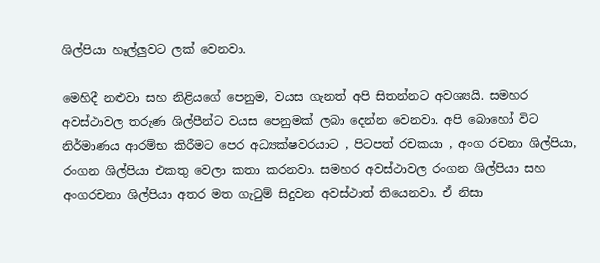ශිල්පියා හෑල්ලුවට ලක් වෙනවා.

මෙහිදී නළුවා සහ නිළියගේ පෙනුම, වයස ගැනත් අපි සිතන්නට අවශ්‍යයි. සමහර අවස්ථාවල තරුණ ශිල්පීන්ට වයස පෙනුමක් ලබා දෙන්න වෙනවා. අපි බොහෝ විට නිර්මාණය ආරම්භ කිරීමට පෙර අධ්‍යක්ෂවරයාට , පිටපත් රචකයා , අංග රචනා ශිල්පියා, රංගන ශිල්පියා එකතු වෙලා කතා කරනවා. සමහර අවස්ථාවල රංගන ශිල්පියා සහ අංගරචනා ශිල්පියා අතර මත ගැටුම් සිදුවන අවස්ථාත් තියෙනවා. ඒ නිසා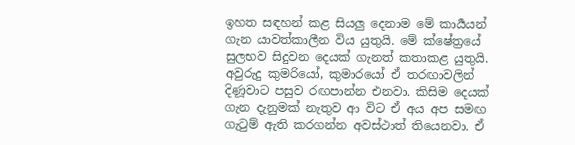ඉහත සඳහන් කළ සියලු දෙනාම මේ කාර්‍යයන් ගැන යාවත්කාලීන විය යුතුයි. මේ ක්ෂේත්‍රයේ සුලභව සිදුවන දෙයක් ගැනත් කතාකළ යුතුයි. අවුරුදු කුමරියෝ, කුමාරයෝ ඒ තරඟාවලින් දිණූවාට පසුව රඟපාන්න එනවා. කිසිම දෙයක් ගැන දැනුමක් නැතුව ආ විට ඒ අය අප සමඟ ගැටුම් ඇති කරගන්න අවස්ථාත් තියෙනවා. ඒ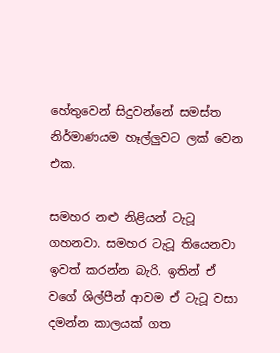හේතුවෙන් සිදුවන්නේ සමස්ත නිර්මාණයම හෑල්ලුවට ලක් වෙන එක.

සමහර නළු නිළියන් ටැටූ ගහනවා. සමහර ටැටූ තියෙනවා ඉවත් කරන්න බැරි. ඉතින් ඒ වගේ ශිල්පීන් ආවම ඒ ටැටූ වසා දමන්න කාලයක් ගත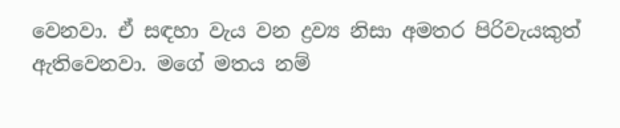වෙනවා. ඒ සඳහා වැය වන ද්‍රව්‍ය නිසා අමතර පිරිවැයකුත් ඇතිවෙනවා. මගේ මතය නම්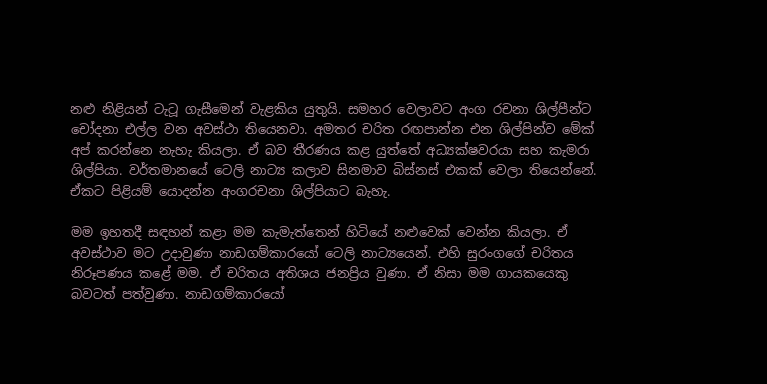නළු නිළියන් ටැටූ ගැසීමෙන් වැළකිය යුතුයි. සමහර වෙලාවට අංග රචනා ශිල්පීන්ට චෝදනා එල්ල වන අවස්ථා තියෙනවා. අමතර චරිත රඟපාන්න එන ශිල්පින්ව මේක් අප් කරන්නෙ නැහැ කියලා. ඒ බව තීරණය කළ යුත්තේ අධ්‍යක්ෂවරයා සහ කැමරා ශිල්පියා. වර්තමානයේ ටෙලි නාට්‍ය කලාව සිනමාව බිස්නස් එකක් වෙලා තියෙන්නේ. ඒකට පිළියම් යොදන්න අංගරචනා ශිල්පියාට බැහැ.

මම ඉහතදී සඳහන් කළා මම කැමැත්තෙන් හිටියේ නළුවෙක් වෙන්න කියලා. ඒ අවස්ථාව මට උදාවුණා නාඩගම්කාරයෝ ටෙලි නාට්‍යයෙන්. එහි සුරංගගේ චරිතය නිරූපණය කළේ මම. ඒ චරිතය අතිශය ජනප්‍රිය වුණා. ඒ නිසා මම ගායකයෙකු බවටත් පත්වුණා. නාඩගම්කාරයෝ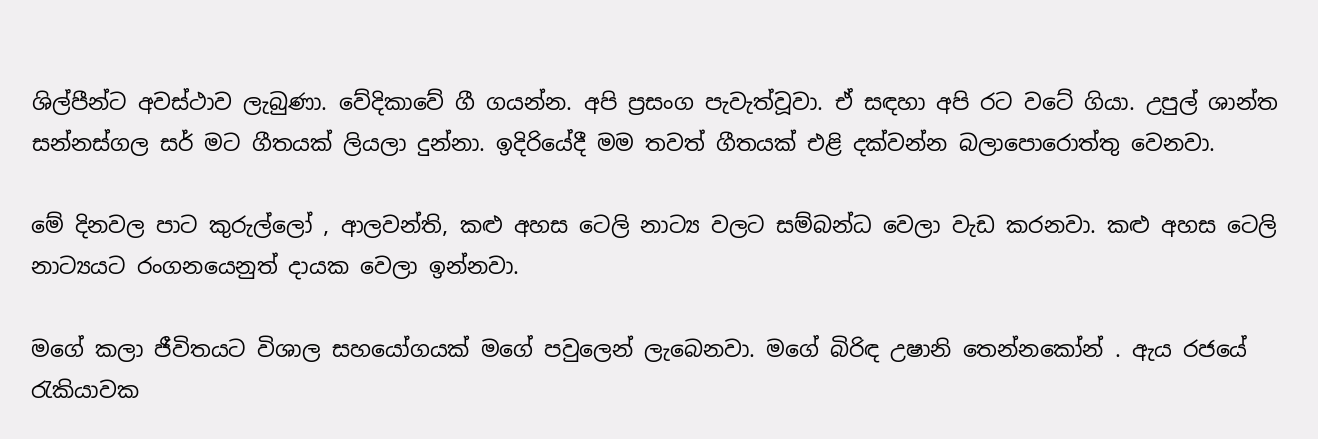ශිල්පීන්ට අවස්ථාව ලැබුණා. වේදිකාවේ ගී ගයන්න. අපි ප්‍රසංග පැවැත්වූවා. ඒ සඳහා අපි රට වටේ ගියා. උපුල් ශාන්ත සන්නස්ගල සර් මට ගීතයක් ලියලා දුන්නා. ඉදිරියේදී මම තවත් ගීතයක් එළි දක්වන්න බලාපොරොත්තු වෙනවා.

මේ දිනවල පාට කුරුල්ලෝ , ආලවන්ති, කළු අහස ටෙලි නාට්‍ය වලට සම්බන්ධ වෙලා වැඩ කරනවා. කළු අහස ටෙලි නාට්‍යයට රංගනයෙනුත් දායක වෙලා ඉන්නවා.

මගේ කලා ජීවිතයට විශාල සහයෝගයක් මගේ පවුලෙන් ලැබෙනවා. මගේ බිරිඳ උෂානි තෙන්නකෝන් . ඇය රජයේ රැකියාවක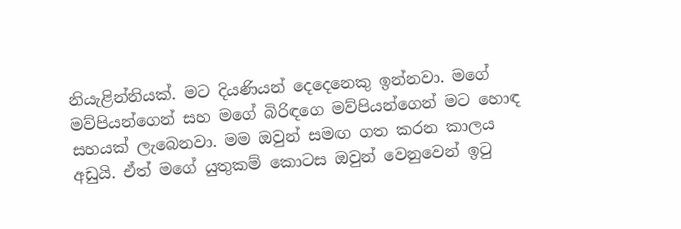නියැළින්නියක්. මට දියණියන් දෙදෙනෙකු ඉන්නවා. මගේ මව්පියන්ගෙන් සහ මගේ බිරිඳගෙ මව්පියන්ගෙන් මට හොඳ සහයක් ලැබෙනවා. මම ඔවුන් සමඟ ගත කරන කාලය අඩුයි. ඒත් මගේ යුතුකම් කොටස ඔවුන් වෙනුවෙන් ඉටු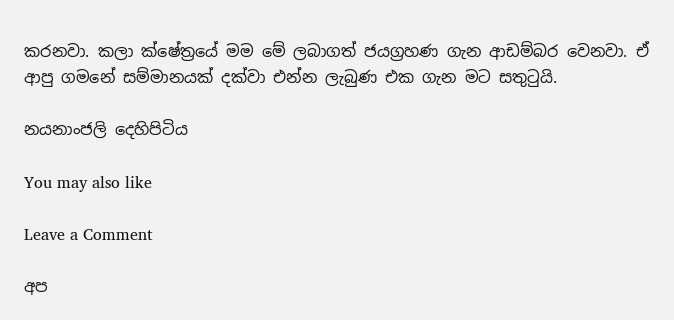කරනවා. කලා ක්ෂේත්‍රයේ මම මේ ලබාගත් ජයග්‍රහණ ගැන ආඩම්බර වෙනවා. ඒ ආපු ගමනේ සම්මානයක් දක්වා එන්න ලැබුණ එක ගැන මට සතුටුයි.

නයනාංජලි දෙහිපිටිය

You may also like

Leave a Comment

අප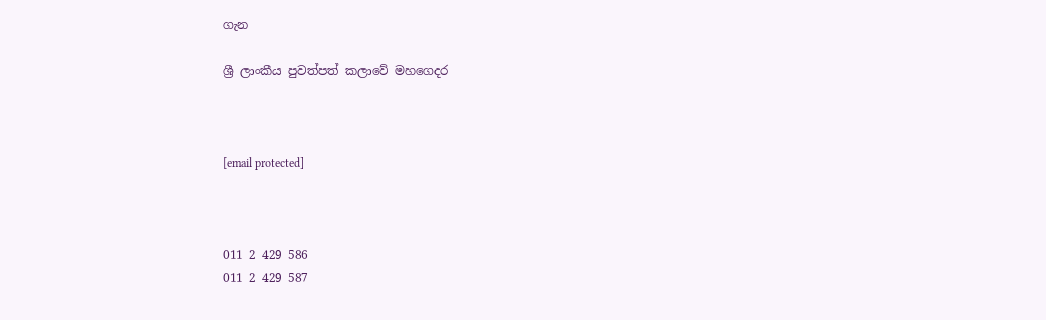ගැන

ශ්‍රී ලාංකීය පුවත්පත් කලාවේ මහගෙදර



[email protected]



011 2 429 586
011 2 429 587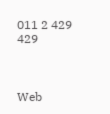011 2 429 429



Web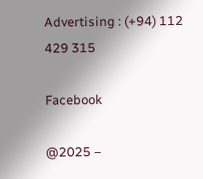Advertising : (+94) 112 429 315

Facebook

@2025 –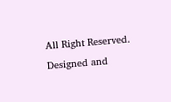All Right Reserved. Designed and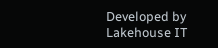Developed by Lakehouse IT